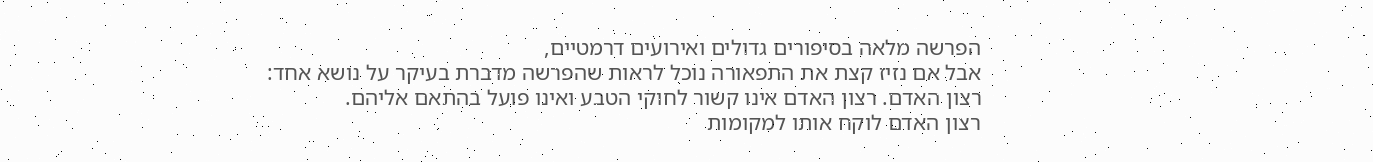הפרשה מלאה בסיפורים גדולים ואירועים דרמטיים,
אבל אם נזיז קצת את התפאורה נוכל לראות שהפרשה מדברת בעיקר על נושא אחד:
רצון האדם. רצון האדם אינו קשור לחוקי הטבע ואינו פועל בהתאם אליהם.
רצון האדם לוקח אותו למקומות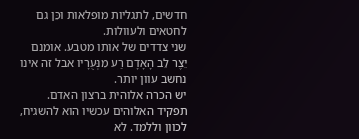חדשים, לתגליות מופלאות וכֵּן גם לחטאים ולעוולות.
שני צדדים של אותו מטבע. אומנם יֵצֶר לֵב הָאָדָם רַע מִנְּעֻרָיו אבל זה אינו נחשב עוון יותר.
יש הכרה אלוהית ברצון האדם. תפקיד האלוהים עכשיו הוא להשגיח,
לכוון וללמד. לא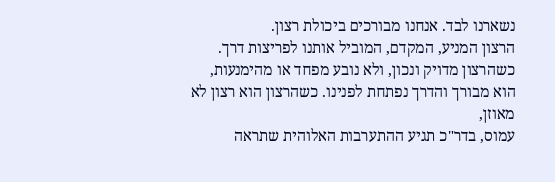נשארנו לבד. אנחנו מבורכים ביכולת רצון.
הרצון המניע, המקדם, המוביל אותנו לפריצות דרך.
כשהרצון מדויק ונכון, ולא נובע מפחד או מהימנעות,
הוא מבורך והדרך נפתחת לפנינו. כשהרצון הוא רצון לא מאוזן,
עמוס, בדר"כ תגיע ההתערבות האלוהית שתראה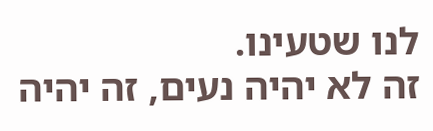לנו שטעינו.
זה לא יהיה נעים, זה יהיה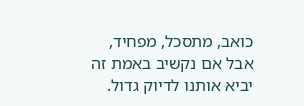כואב, מתסכל, מפחיד,
אבל אם נקשיב באמת זה יביא אותנו לדיוק גדול.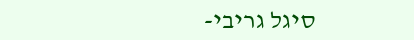סיגל גריבי-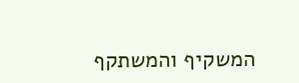המשקיף והמשתקף